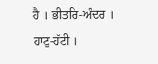ਹੈ । ਭੀਤਰਿ-ਅੰਦਰ । ਹਾਟੁ-ਹੱਟੀ ।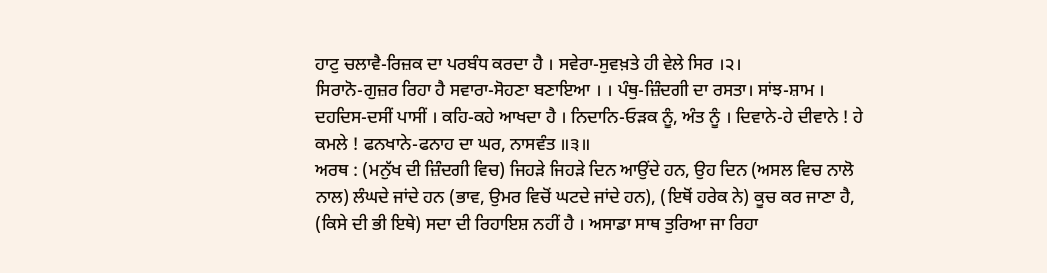ਹਾਟੁ ਚਲਾਵੈ-ਰਿਜ਼ਕ ਦਾ ਪਰਬੰਧ ਕਰਦਾ ਹੈ । ਸਵੇਰਾ-ਸੁਵਖ਼ਤੇ ਹੀ ਵੇਲੇ ਸਿਰ ।੨।
ਸਿਰਾਨੋ-ਗੁਜ਼ਰ ਰਿਹਾ ਹੈ ਸਵਾਰਾ-ਸੋਹਣਾ ਬਣਾਇਆ । । ਪੰਥੁ-ਜ਼ਿੰਦਗੀ ਦਾ ਰਸਤਾ। ਸਾਂਝ-ਸ਼ਾਮ । ਦਹਦਿਸ-ਦਸੀਂ ਪਾਸੀਂ । ਕਹਿ-ਕਹੇ ਆਖਦਾ ਹੈ । ਨਿਦਾਨਿ-ਓੜਕ ਨੂੰ, ਅੰਤ ਨੂੰ । ਦਿਵਾਨੇ-ਹੇ ਦੀਵਾਨੇ ! ਹੇ ਕਮਲੇ ! ਫਨਖਾਨੇ-ਫਨਾਹ ਦਾ ਘਰ, ਨਾਸਵੰਤ ॥੩॥
ਅਰਥ : (ਮਨੁੱਖ ਦੀ ਜ਼ਿੰਦਗੀ ਵਿਚ) ਜਿਹੜੇ ਜਿਹੜੇ ਦਿਨ ਆਉਂਦੇ ਹਨ, ਉਹ ਦਿਨ (ਅਸਲ ਵਿਚ ਨਾਲੋ ਨਾਲ) ਲੰਘਦੇ ਜਾਂਦੇ ਹਨ (ਭਾਵ, ਉਮਰ ਵਿਚੋਂ ਘਟਦੇ ਜਾਂਦੇ ਹਨ), (ਇਥੋਂ ਹਰੇਕ ਨੇ) ਕੂਚ ਕਰ ਜਾਣਾ ਹੈ, (ਕਿਸੇ ਦੀ ਭੀ ਇਥੇ) ਸਦਾ ਦੀ ਰਿਹਾਇਸ਼ ਨਹੀਂ ਹੈ । ਅਸਾਡਾ ਸਾਥ ਤੁਰਿਆ ਜਾ ਰਿਹਾ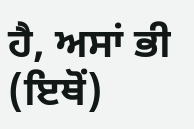ਹੈ, ਅਸਾਂ ਭੀ (ਇਥੋਂ)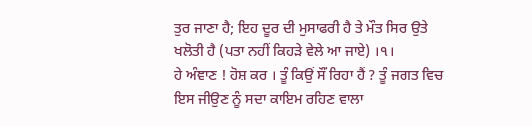ਤੁਰ ਜਾਣਾ ਹੈ; ਇਹ ਦੂਰ ਦੀ ਮੁਸਾਫਰੀ ਹੈ ਤੇ ਮੌਤ ਸਿਰ ਉਤੇ ਖਲੋਤੀ ਹੈ (ਪਤਾ ਨਹੀਂ ਕਿਹੜੇ ਵੇਲੇ ਆ ਜਾਏ) ।੧।
ਹੇ ਅੰਞਾਣ ! ਹੋਸ਼ ਕਰ । ਤੂੰ ਕਿਉਂ ਸੌਂ ਰਿਹਾ ਹੈਂ ? ਤੂੰ ਜਗਤ ਵਿਚ ਇਸ ਜੀਉਣ ਨੂੰ ਸਦਾ ਕਾਇਮ ਰਹਿਣ ਵਾਲਾ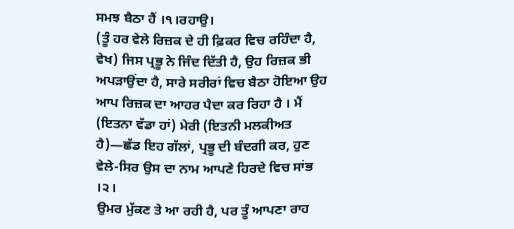ਸਮਝ ਬੈਠਾ ਹੈਂ ।੧।ਰਹਾਉ।
(ਤੂੰ ਹਰ ਵੇਲੇ ਰਿਜ਼ਕ ਦੇ ਹੀ ਫ਼ਿਕਰ ਵਿਚ ਰਹਿੰਦਾ ਹੈ, ਵੇਖ) ਜਿਸ ਪ੍ਰਭੂ ਨੇ ਜਿੰਦ ਦਿੱਤੀ ਹੈ, ਉਹ ਰਿਜ਼ਕ ਭੀ ਅਪੜਾਉਂਦਾ ਹੈ, ਸਾਰੇ ਸਰੀਰਾਂ ਵਿਚ ਬੈਠਾ ਹੋਇਆ ਉਹ ਆਪ ਰਿਜ਼ਕ ਦਾ ਆਹਰ ਪੈਦਾ ਕਰ ਰਿਹਾ ਹੈ । ਮੈਂ (ਇਤਨਾ ਵੱਡਾ ਹਾਂ) ਮੇਰੀ (ਇਤਨੀ ਮਲਕੀਅਤ ਹੈ)—ਛੱਡ ਇਹ ਗੱਲਾਂ, ਪ੍ਰਭੂ ਦੀ ਬੰਦਗੀ ਕਰ, ਹੁਣ ਵੇਲੇ-ਸਿਰ ਉਸ ਦਾ ਨਾਮ ਆਪਣੇ ਹਿਰਦੇ ਵਿਚ ਸਾਂਭ ।੨।
ਉਮਰ ਮੁੱਕਣ ਤੇ ਆ ਰਹੀ ਹੈ, ਪਰ ਤੂੰ ਆਪਣਾ ਰਾਹ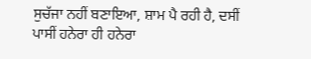ਸੁਚੱਜਾ ਨਹੀਂ ਬਣਾਇਆ, ਸ਼ਾਮ ਪੈ ਰਹੀ ਹੈ, ਦਸੀਂ ਪਾਸੀਂ ਹਨੇਰਾ ਹੀ ਹਨੇਰਾ